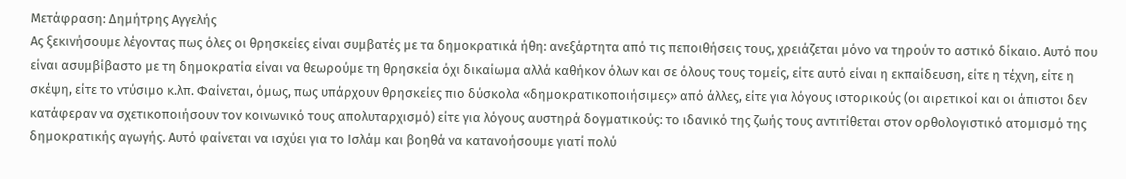Μετάφραση: Δημήτρης Αγγελής
Ας ξεκινήσουμε λέγοντας πως όλες οι θρησκείες είναι συμβατές με τα δημοκρατικά ήθη: ανεξάρτητα από τις πεποιθήσεις τους, χρειάζεται μόνο να τηρούν το αστικό δίκαιο. Αυτό που είναι ασυμβίβαστο με τη δημοκρατία είναι να θεωρούμε τη θρησκεία όχι δικαίωμα αλλά καθήκον όλων και σε όλους τους τομείς, είτε αυτό είναι η εκπαίδευση, είτε η τέχνη, είτε η σκέψη, είτε το ντύσιμο κ.λπ. Φαίνεται, όμως, πως υπάρχουν θρησκείες πιο δύσκολα «δημοκρατικοποιήσιμες» από άλλες, είτε για λόγους ιστορικούς (οι αιρετικοί και οι άπιστοι δεν κατάφεραν να σχετικοποιήσουν τον κοινωνικό τους απολυταρχισμό) είτε για λόγους αυστηρά δογματικούς: το ιδανικό της ζωής τους αντιτίθεται στον ορθολογιστικό ατομισμό της δημοκρατικής αγωγής. Αυτό φαίνεται να ισχύει για το Ισλάμ και βοηθά να κατανοήσουμε γιατί πολύ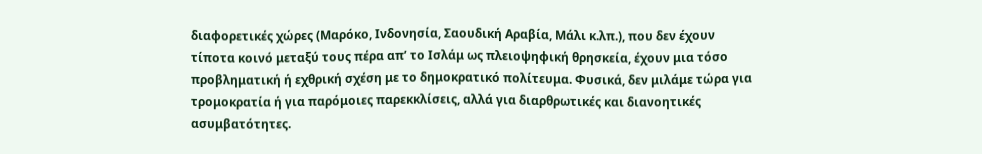διαφορετικές χώρες (Μαρόκο, Ινδονησία, Σαουδική Αραβία, Μάλι κ.λπ.), που δεν έχουν τίποτα κοινό μεταξύ τους πέρα απ’ το Ισλάμ ως πλειοψηφική θρησκεία, έχουν μια τόσο προβληματική ή εχθρική σχέση με το δημοκρατικό πολίτευμα. Φυσικά, δεν μιλάμε τώρα για τρομοκρατία ή για παρόμοιες παρεκκλίσεις, αλλά για διαρθρωτικές και διανοητικές ασυμβατότητες.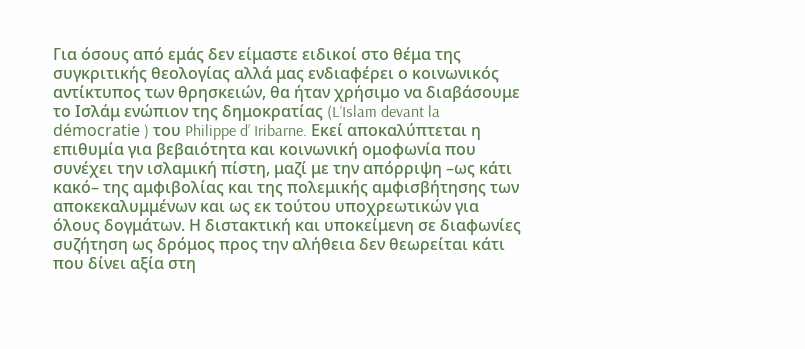Για όσους από εμάς δεν είμαστε ειδικοί στο θέμα της συγκριτικής θεολογίας αλλά μας ενδιαφέρει ο κοινωνικός αντίκτυπoς των θρησκειών, θα ήταν χρήσιμο να διαβάσουμε το Ισλάμ ενώπιον της δημοκρατίας (L‘Islam devant la démocratie ) του Philippe d’ Iribarne. Εκεί αποκαλύπτεται η επιθυμία για βεβαιότητα και κοινωνική ομοφωνία που συνέχει την ισλαμική πίστη, μαζί με την απόρριψη –ως κάτι κακό– της αμφιβολίας και της πολεμικής αμφισβήτησης των αποκεκαλυμμένων και ως εκ τούτου υποχρεωτικών για όλους δογμάτων. Η διστακτική και υποκείμενη σε διαφωνίες συζήτηση ως δρόμος προς την αλήθεια δεν θεωρείται κάτι που δίνει αξία στη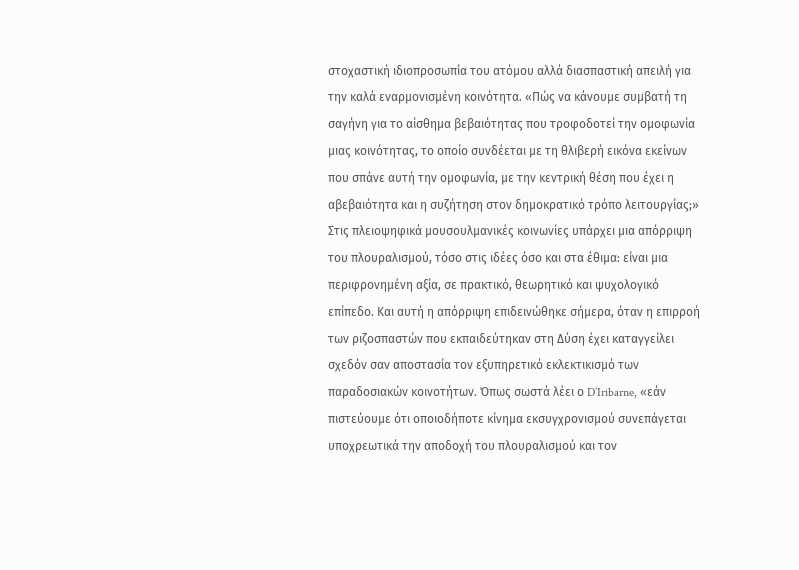στοχαστική ιδιοπροσωπία του ατόμου αλλά διασπαστική απειλή για την καλά εναρμονισμένη κοινότητα. «Πώς να κάνουμε συμβατή τη σαγήνη για το αίσθημα βεβαιότητας που τροφοδοτεί την ομοφωνία μιας κοινότητας, το οποίο συνδέεται με τη θλιβερή εικόνα εκείνων που σπάνε αυτή την ομοφωνία, με την κεντρική θέση που έχει η αβεβαιότητα και η συζήτηση στον δημοκρατικό τρόπο λειτουργίας;»
Στις πλειοψηφικά μουσουλμανικές κοινωνίες υπάρχει μια απόρριψη του πλουραλισμού, τόσο στις ιδέες όσο και στα έθιμα: είναι μια περιφρονημένη αξία, σε πρακτικό, θεωρητικό και ψυχολογικό επίπεδο. Και αυτή η απόρριψη επιδεινώθηκε σήμερα, όταν η επιρροή των ριζοσπαστών που εκπαιδεύτηκαν στη Δύση έχει καταγγείλει σχεδόν σαν αποστασία τον εξυπηρετικό εκλεκτικισμό των παραδοσιακών κοινοτήτων. Όπως σωστά λέει ο D’Iribarne, «εάν πιστεύουμε ότι οποιοδήποτε κίνημα εκσυγχρονισμού συνεπάγεται υποχρεωτικά την αποδοχή του πλουραλισμού και τον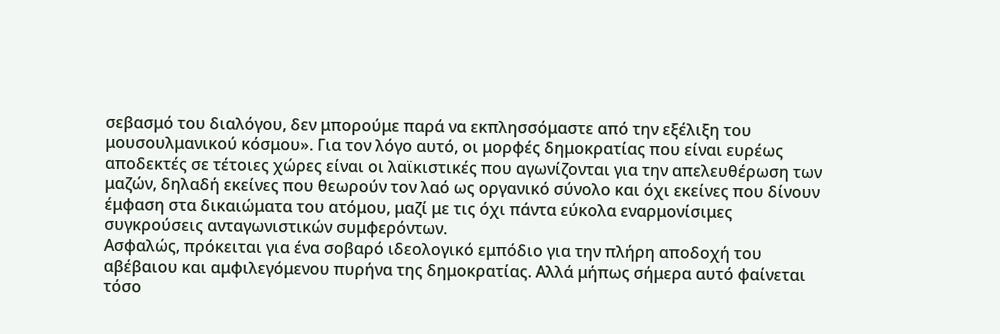σεβασμό του διαλόγου, δεν μπορούμε παρά να εκπλησσόμαστε από την εξέλιξη του μουσουλμανικού κόσμου». Για τον λόγο αυτό, οι μορφές δημοκρατίας που είναι ευρέως αποδεκτές σε τέτοιες χώρες είναι οι λαϊκιστικές που αγωνίζονται για την απελευθέρωση των μαζών, δηλαδή εκείνες που θεωρούν τον λαό ως οργανικό σύνολο και όχι εκείνες που δίνουν έμφαση στα δικαιώματα του ατόμου, μαζί με τις όχι πάντα εύκολα εναρμονίσιμες συγκρούσεις ανταγωνιστικών συμφερόντων.
Ασφαλώς, πρόκειται για ένα σοβαρό ιδεολογικό εμπόδιο για την πλήρη αποδοχή του αβέβαιου και αμφιλεγόμενου πυρήνα της δημοκρατίας. Αλλά μήπως σήμερα αυτό φαίνεται τόσο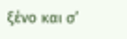ξένο και σ’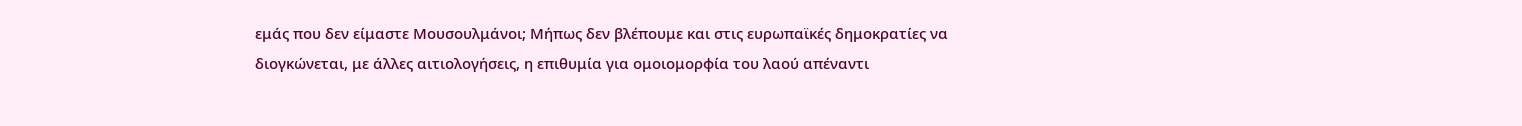εμάς που δεν είμαστε Μουσουλμάνοι; Μήπως δεν βλέπουμε και στις ευρωπαϊκές δημοκρατίες να διογκώνεται, με άλλες αιτιολογήσεις, η επιθυμία για ομοιομορφία του λαού απέναντι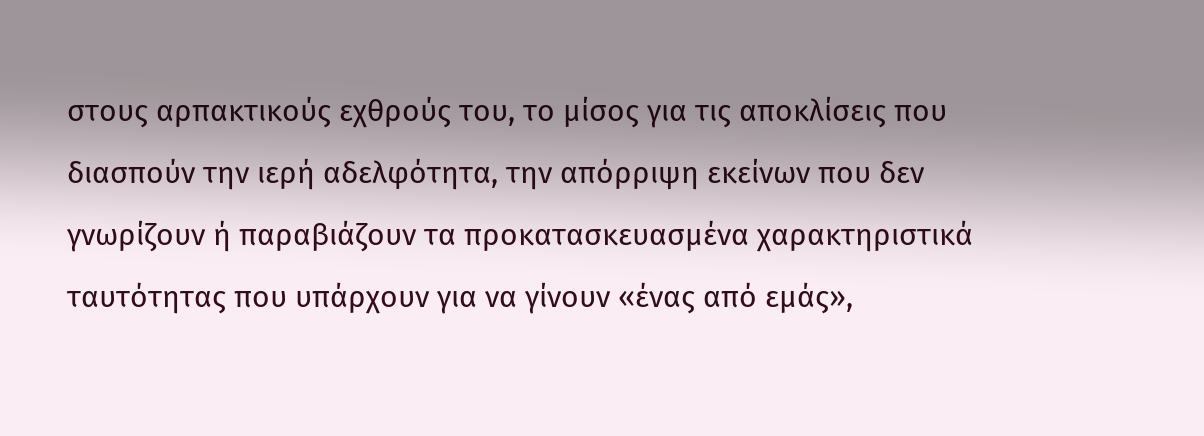στους αρπακτικούς εχθρούς του, το μίσος για τις αποκλίσεις που διασπούν την ιερή αδελφότητα, την απόρριψη εκείνων που δεν γνωρίζουν ή παραβιάζουν τα προκατασκευασμένα χαρακτηριστικά ταυτότητας που υπάρχουν για να γίνουν «ένας από εμάς»,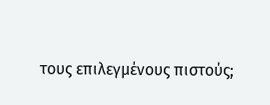τους επιλεγμένους πιστούς;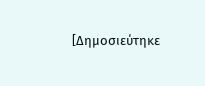[Δημοσιεύτηκε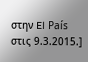στην El País στις 9.3.2015.]